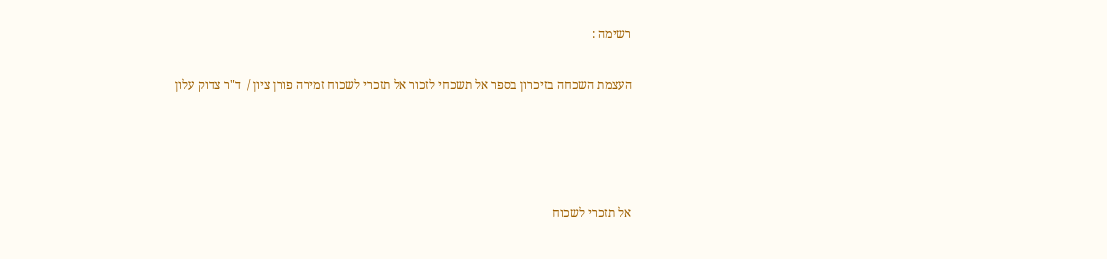רשימה :

העצמת השכחה בזיכרון בספר אל תשכחי לזכור אל תזכרי לשכוח זמירה פורן ציון /  ד"ר צדוק עלון




אל תזכרי לשכוח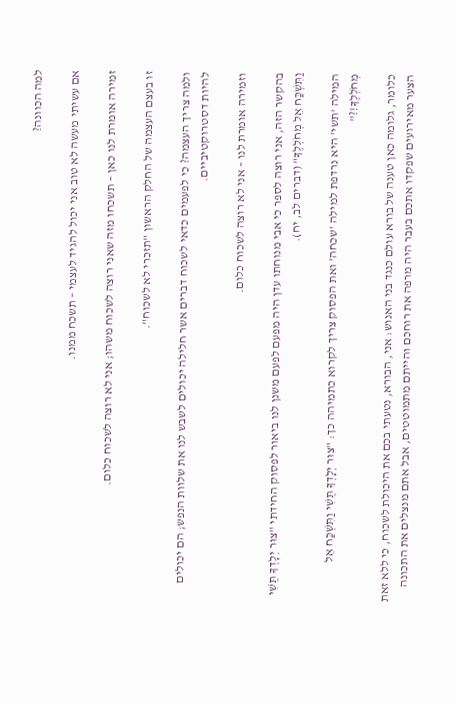למה הכוונה?

אם עשיתי מעשה לא טוב אני יכול להגיד לעצמי – תשכח ממנו.

זמירה אומרת לנו כאן – תשכחו מזה שאני רוצה לשכוח משהו; אני לא רוצה לשכוח כלום.

זו בעצם העצמה של החלק הראשון "תזכרי לא לשכוח".

ולמה צריך העצמה? כי לפעמים כדאי לשכוח דברים אשר חלילה יכולים לשבש לנו את שלוות הנפש; הם יכולים להיות דסטרוקטיביים.

וזמירה אומרת לנו – אני לא רוצה לשכוח כלום.

בהקשר הזה, אני רוצה לספר כי אבי מנוחתו עדן היה מפעם לפעם משנן לנו ביאור לפסוק החידתי "צוּר יְלָדְךָ תֶּשִׁי וַתִּשְׁכַּח אֵל מְחֹלְלֶךָ" (דברים לב, יח).

המילה 'תשי' היא נרדפת למילה 'שכחה' ואת הפסוק צריך לקרוא כתמיהה כך: "צוּר יְלָדְךָ תֶּשִׁי וַתִּשְׁכַּח אֵל מְחֹלְלֶךָ!?"

כלומר, גלומה כאן טענה של בורא עולם כנגד בני האנוש: אני, הבורא, נטעתי בכם את היכולת לשכוח, כי ללא זאת הצער מאירועים שפקדו אתכם בעבר היה מרפה את רוחכם והייתם מתמוטטים, אבל אתם מנצלים את התכונה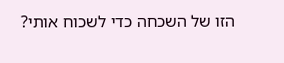הזו של השכחה כדי לשכוח אותי?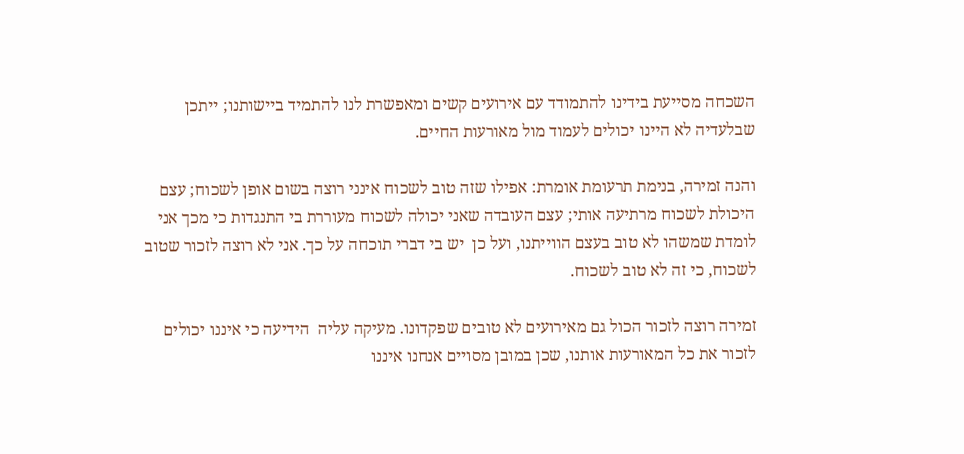השכחה מסייעת בידינו להתמודד עם אירועים קשים ומאפשרת לנו להתמיד ביישותנו; ייתכן שבלעדיה לא היינו יכולים לעמוד מול מאורעות החיים.

והנה זמירה, בנימת תרעומת אומרת: אפילו שזה טוב לשכוח אינני רוצה בשום אופן לשכוח; עצם היכולת לשכוח מרתיעה אותי; עצם העובדה שאני יכולה לשכוח מעוררת בי התנגדות כי מכך אני לומדת שמשהו לא טוב בעצם הווייתנו, ועל כן  יש בי דברי תוכחה על כך. אני לא רוצה לזכור שטוב לשכוח, כי זה לא טוב לשכוח.

זמירה רוצה לזכור הכול גם מאירועים לא טובים שפקדונו. מעיקה עליה  הידיעה כי איננו יכולים לזכור את כל המאורעות אותנו, שכן במובן מסויים אנחנו איננו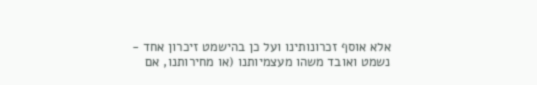אלא אוסף זכרונותינו ועל כן בהישמט זיכרון אחד - נשמט ואובד משהו מעצמיותנו (או מחירותנו, אם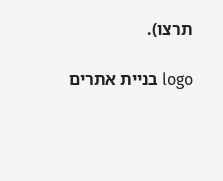תרצו).

logo בניית אתרים